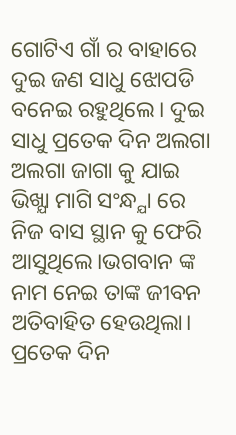ଗୋଟିଏ ଗାଁ ର ବାହାରେ ଦୁଇ ଜଣ ସାଧୁ ଝୋପଡି ବନେଇ ରହୁଥିଲେ। ଦୁଇ ସାଧୁ ପ୍ରତେକ ଦିନ ଅଲଗା ଅଲଗା ଜାଗା କୁ ଯାଇ ଭିଖ୍ଯା ମାଗି ସଂନ୍ଧ୍ଯା ରେ ନିଜ ବାସ ସ୍ଥାନ କୁ ଫେରି ଆସୁଥିଲେ।ଭଗବାନ ଙ୍କ ନାମ ନେଇ ତାଙ୍କ ଜୀବନ ଅତିବାହିତ ହେଉଥିଲା। ପ୍ରତେକ ଦିନ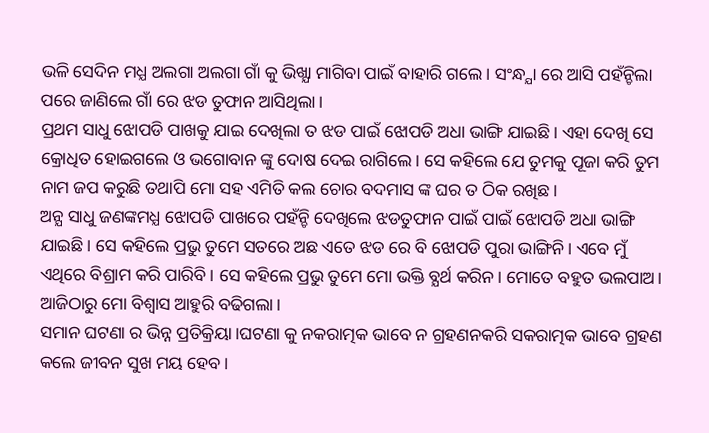ଭଳି ସେଦିନ ମଧ୍ଯ ଅଲଗା ଅଲଗା ଗାଁ କୁ ଭିଖ୍ଯା ମାଗିବା ପାଇଁ ବାହାରି ଗଲେ। ସଂନ୍ଧ୍ଯା ରେ ଆସି ପହଁନ୍ଚିଲା ପରେ ଜାଣିଲେ ଗାଁ ରେ ଝଡ ତୁଫାନ ଆସିଥିଲା।
ପ୍ରଥମ ସାଧୁ ଝୋପଡି ପାଖକୁ ଯାଇ ଦେଖିଲା ତ ଝଡ ପାଇଁ ଝୋପଡି ଅଧା ଭାଙ୍ଗି ଯାଇଛି। ଏହା ଦେଖି ସେ କ୍ରୋଧିତ ହୋଇଗଲେ ଓ ଭଗୋବାନ ଙ୍କୁ ଦୋଷ ଦେଇ ରାଗିଲେ। ସେ କହିଲେ ଯେ ତୁମକୁ ପୂଜା କରି ତୁମ ନାମ ଜପ କରୁଛି ତଥାପି ମୋ ସହ ଏମିତି କଲ ଚୋର ବଦମାସ ଙ୍କ ଘର ତ ଠିକ ରଖିଛ।
ଅନ୍ଯ ସାଧୁ ଜଣଙ୍କମଧ୍ଯ ଝୋପଡି ପାଖରେ ପହଁନ୍ଚି ଦେଖିଲେ ଝଡତୁଫାନ ପାଇଁ ପାଇଁ ଝୋପଡି ଅଧା ଭାଙ୍ଗି ଯାଇଛି। ସେ କହିଲେ ପ୍ରଭୁ ତୁମେ ସତରେ ଅଛ ଏତେ ଝଡ ରେ ବି ଝୋପଡି ପୁରା ଭାଙ୍ଗିନି। ଏବେ ମୁଁ ଏଥିରେ ବିଶ୍ରାମ କରି ପାରିବି। ସେ କହିଲେ ପ୍ରଭୁ ତୁମେ ମୋ ଭକ୍ତି ବ୍ଯର୍ଥ କରିନ। ମୋତେ ବହୁତ ଭଲପାଅ। ଆଜିଠାରୁ ମୋ ବିଶ୍ବାସ ଆହୁରି ବଢିଗଲା।
ସମାନ ଘଟଣା ର ଭିନ୍ନ ପ୍ରତିକ୍ରିୟା।ଘଟଣା କୁ ନକରାତ୍ମକ ଭାବେ ନ ଗ୍ରହଣନକରି ସକରାତ୍ମକ ଭାବେ ଗ୍ରହଣ କଲେ ଜୀବନ ସୁଖ ମୟ ହେବ।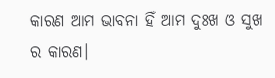କାରଣ ଆମ ଭାବନା ହିଁ ଆମ ଦୁଃଖ ଓ ସୁଖ ର କାରଣ।